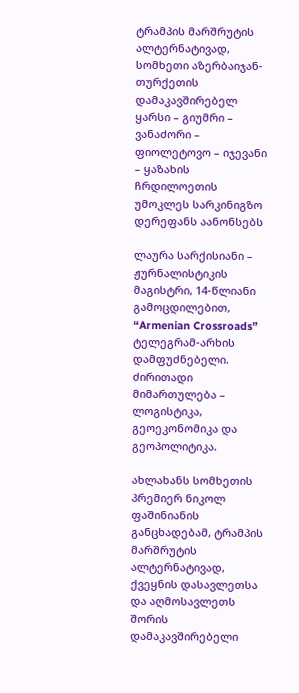ტრამპის მარშრუტის ალტერნატივად, სომხეთი აზერბაიჯან-თურქეთის დამაკავშირებელ ყარსი – გიუმრი – ვანაძორი – ფიოლეტოვო – იჯევანი – ყაზახის ჩრდილოეთის უმოკლეს სარკინიგზო დერეფანს აანონსებს

ლაურა სარქისიანი – ჟურნალისტიკის მაგისტრი, 14-წლიანი გამოცდილებით, “Armenian Crossroads” ტელეგრამ-არხის დამფუძნებელი. ძირითადი მიმართულება – ლოგისტიკა, გეოეკონომიკა და გეოპოლიტიკა.

ახლახანს სომხეთის პრემიერ ნიკოლ ფაშინიანის განცხადებამ, ტრამპის მარშრუტის ალტერნატივად, ქვეყნის დასავლეთსა და აღმოსავლეთს შორის დამაკავშირებელი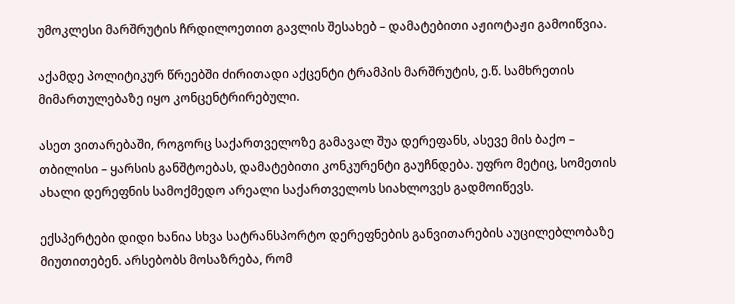უმოკლესი მარშრუტის ჩრდილოეთით გავლის შესახებ – დამატებითი აჟიოტაჟი გამოიწვია.

აქამდე პოლიტიკურ წრეებში ძირითადი აქცენტი ტრამპის მარშრუტის, ე.წ. სამხრეთის მიმართულებაზე იყო კონცენტრირებული.

ასეთ ვითარებაში, როგორც საქართველოზე გამავალ შუა დერეფანს, ასევე მის ბაქო – თბილისი – ყარსის განშტოებას, დამატებითი კონკურენტი გაუჩნდება. უფრო მეტიც, სომეთის ახალი დერეფნის სამოქმედო არეალი საქართველოს სიახლოვეს გადმოიწევს.

ექსპერტები დიდი ხანია სხვა სატრანსპორტო დერეფნების განვითარების აუცილებლობაზე მიუთითებენ. არსებობს მოსაზრება, რომ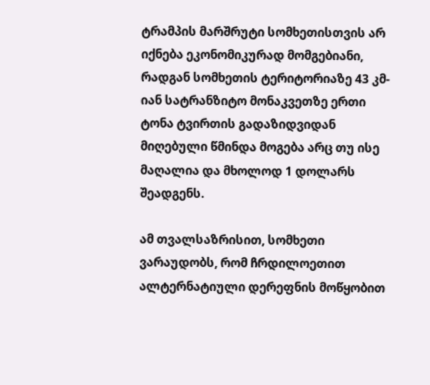ტრამპის მარშრუტი სომხეთისთვის არ იქნება ეკონომიკურად მომგებიანი, რადგან სომხეთის ტერიტორიაზე 43 კმ-იან სატრანზიტო მონაკვეთზე ერთი ტონა ტვირთის გადაზიდვიდან მიღებული წმინდა მოგება არც თუ ისე მაღალია და მხოლოდ 1 დოლარს შეადგენს.

ამ თვალსაზრისით, სომხეთი ვარაუდობს, რომ ჩრდილოეთით ალტერნატიული დერეფნის მოწყობით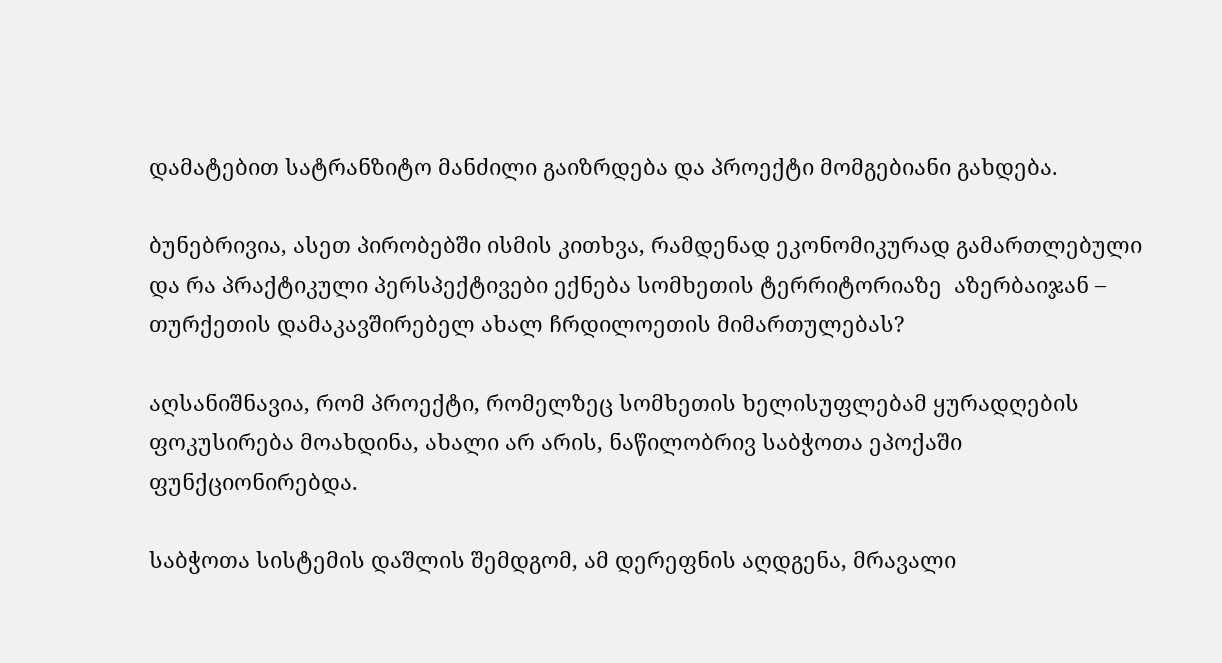დამატებით სატრანზიტო მანძილი გაიზრდება და პროექტი მომგებიანი გახდება.

ბუნებრივია, ასეთ პირობებში ისმის კითხვა, რამდენად ეკონომიკურად გამართლებული და რა პრაქტიკული პერსპექტივები ექნება სომხეთის ტერრიტორიაზე  აზერბაიჯან – თურქეთის დამაკავშირებელ ახალ ჩრდილოეთის მიმართულებას?

აღსანიშნავია, რომ პროექტი, რომელზეც სომხეთის ხელისუფლებამ ყურადღების ფოკუსირება მოახდინა, ახალი არ არის, ნაწილობრივ საბჭოთა ეპოქაში ფუნქციონირებდა.

საბჭოთა სისტემის დაშლის შემდგომ, ამ დერეფნის აღდგენა, მრავალი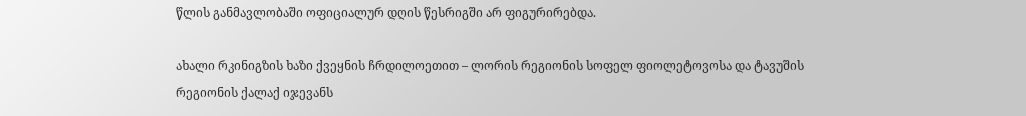წლის განმავლობაში ოფიციალურ დღის წესრიგში არ ფიგურირებდა.

ახალი რკინიგზის ხაზი ქვეყნის ჩრდილოეთით – ლორის რეგიონის სოფელ ფიოლეტოვოსა და ტავუშის რეგიონის ქალაქ იჯევანს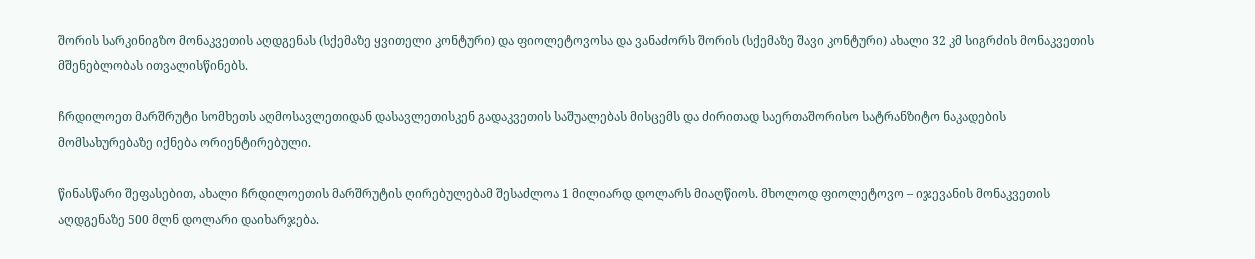შორის სარკინიგზო მონაკვეთის აღდგენას (სქემაზე ყვითელი კონტური) და ფიოლეტოვოსა და ვანაძორს შორის (სქემაზე შავი კონტური) ახალი 32 კმ სიგრძის მონაკვეთის მშენებლობას ითვალისწინებს.

ჩრდილოეთ მარშრუტი სომხეთს აღმოსავლეთიდან დასავლეთისკენ გადაკვეთის საშუალებას მისცემს და ძირითად საერთაშორისო სატრანზიტო ნაკადების მომსახურებაზე იქნება ორიენტირებული.

წინასწარი შეფასებით, ახალი ჩრდილოეთის მარშრუტის ღირებულებამ შესაძლოა 1 მილიარდ დოლარს მიაღწიოს. მხოლოდ ფიოლეტოვო – იჯევანის მონაკვეთის აღდგენაზე 500 მლნ დოლარი დაიხარჯება.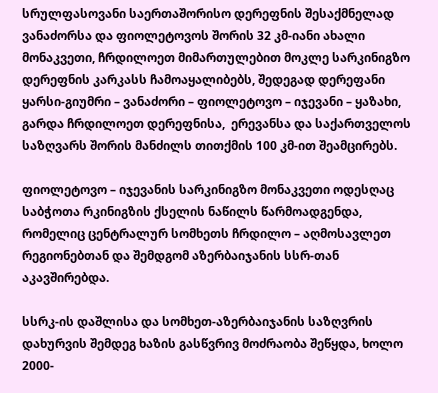სრულფასოვანი საერთაშორისო დერეფნის შესაქმნელად ვანაძორსა და ფიოლეტოვოს შორის 32 კმ-იანი ახალი მონაკვეთი, ჩრდილოეთ მიმართულებით მოკლე სარკინიგზო დერეფნის კარკასს ჩამოაყალიბებს, შედეგად დერეფანი ყარსი-გიუმრი – ვანაძორი – ფიოლეტოვო – იჯევანი – ყაზახი, გარდა ჩრდილოეთ დერეფნისა,  ერევანსა და საქართველოს საზღვარს შორის მანძილს თითქმის 100 კმ-ით შეამცირებს.

ფიოლეტოვო – იჯევანის სარკინიგზო მონაკვეთი ოდესღაც საბჭოთა რკინიგზის ქსელის ნაწილს წარმოადგენდა, რომელიც ცენტრალურ სომხეთს ჩრდილო – აღმოსავლეთ რეგიონებთან და შემდგომ აზერბაიჯანის სსრ-თან აკავშირებდა.

სსრკ-ის დაშლისა და სომხეთ-აზერბაიჯანის საზღვრის დახურვის შემდეგ ხაზის გასწვრივ მოძრაობა შეწყდა, ხოლო 2000-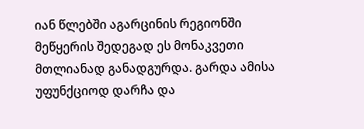იან წლებში აგარცინის რეგიონში მეწყერის შედეგად ეს მონაკვეთი მთლიანად განადგურდა. გარდა ამისა უფუნქციოდ დარჩა და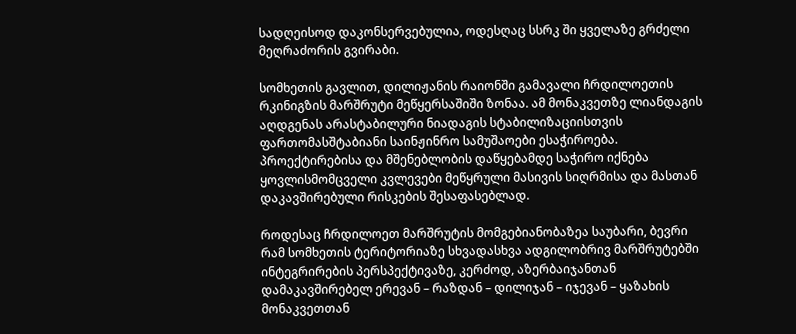სადღეისოდ დაკონსერვებულია, ოდესღაც სსრკ ში ყველაზე გრძელი მეღრაძორის გვირაბი.

სომხეთის გავლით, დილიჟანის რაიონში გამავალი ჩრდილოეთის რკინიგზის მარშრუტი მეწყერსაშიში ზონაა. ამ მონაკვეთზე ლიანდაგის აღდგენას არასტაბილური ნიადაგის სტაბილიზაციისთვის ფართომასშტაბიანი საინჟინრო სამუშაოები ესაჭიროება. პროექტირებისა და მშენებლობის დაწყებამდე საჭირო იქნება ყოვლისმომცველი კვლევები მეწყრული მასივის სიღრმისა და მასთან დაკავშირებული რისკების შესაფასებლად.

როდესაც ჩრდილოეთ მარშრუტის მომგებიანობაზეა საუბარი, ბევრი რამ სომხეთის ტერიტორიაზე სხვადასხვა ადგილობრივ მარშრუტებში ინტეგრირების პერსპექტივაზე, კერძოდ, აზერბაიჯანთან დამაკავშირებელ ერევან – რაზდან – დილიჯან – იჯევან – ყაზახის მონაკვეთთან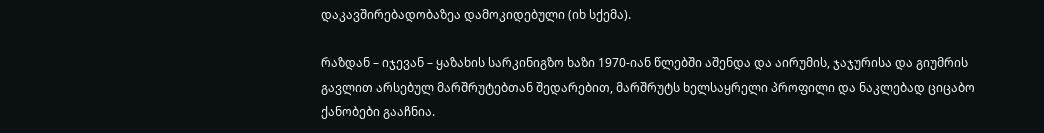დაკავშირებადობაზეა დამოკიდებული (იხ სქემა).

რაზდან – იჯევან – ყაზახის სარკინიგზო ხაზი 1970-იან წლებში აშენდა და აირუმის, ჯაჯურისა და გიუმრის გავლით არსებულ მარშრუტებთან შედარებით, მარშრუტს ხელსაყრელი პროფილი და ნაკლებად ციცაბო ქანობები გააჩნია.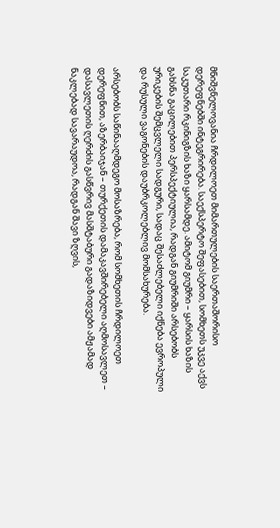მნიშვნელოვანია ჩრდილოეთ მიმართულების საერთაშორისო დერეფნებში ინტეგრირება. საექსპერტო შეფასებით, სომხეთს უკვე აქვს საკუთარი რკინიგზის ხაზი ყარსამდე. ამიტომ გიუმრი – ყარსის ხაზის გახსნა გაცილებით პერსპექტიულია, რადგან გიუმრიში არსებობს ურიკების შემცვლელი სადგური, სადაც შესაძლებელი იქნება ევროპული და რუსული ვაგონების დაუბრკოლებლივ მომსახურება.

არსებობს საწინააღმდეგო მოსაზრება, რომ სომხეთის ჩრდილოეთ დერეფნით, აზერბაიჯან – თურქეთის დამაკავშირებელი აღმოსავლეთ – დასავლეთის ღერძის გასწვრივ მასშტაბური გადაზიდვები ამჟამად ნაკლებად სავარაუდოა, რადგან შავი ზღვის,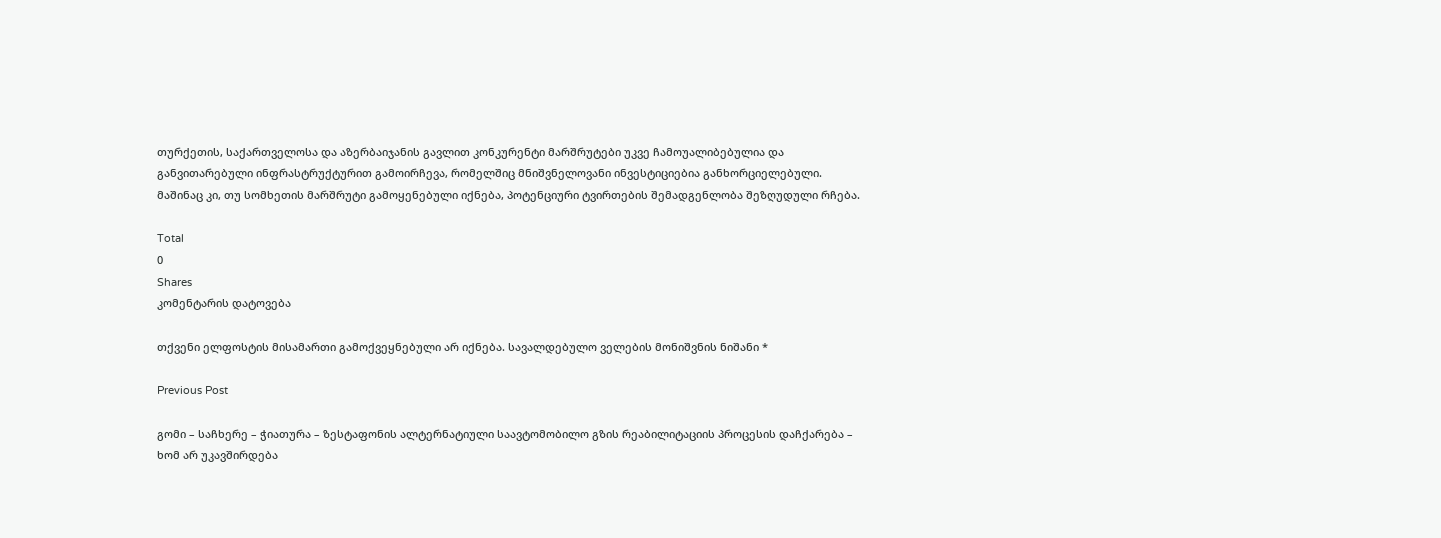თურქეთის, საქართველოსა და აზერბაიჯანის გავლით კონკურენტი მარშრუტები უკვე ჩამოუალიბებულია და განვითარებული ინფრასტრუქტურით გამოირჩევა, რომელშიც მნიშვნელოვანი ინვესტიციებია განხორციელებული. მაშინაც კი, თუ სომხეთის მარშრუტი გამოყენებული იქნება, პოტენციური ტვირთების შემადგენლობა შეზღუდული რჩება.

Total
0
Shares
კომენტარის დატოვება

თქვენი ელფოსტის მისამართი გამოქვეყნებული არ იქნება. სავალდებულო ველების მონიშვნის ნიშანი *

Previous Post

გომი – საჩხერე – ჭიათურა – ზესტაფონის ალტერნატიული საავტომობილო გზის რეაბილიტაციის პროცესის დაჩქარება – ხომ არ უკავშირდება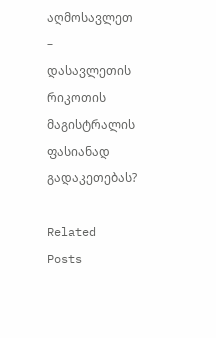აღმოსავლეთ – დასავლეთის რიკოთის მაგისტრალის ფასიანად გადაკეთებას?

Related Posts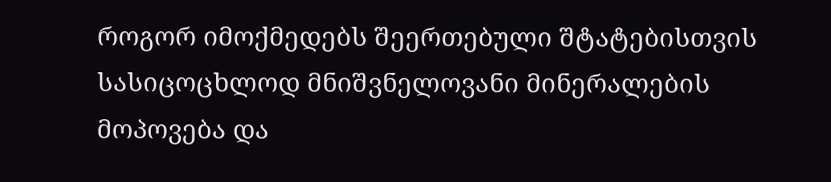როგორ იმოქმედებს შეერთებული შტატებისთვის სასიცოცხლოდ მნიშვნელოვანი მინერალების მოპოვება და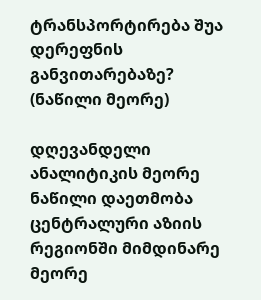ტრანსპორტირება შუა დერეფნის განვითარებაზე? (ნაწილი მეორე)

დღევანდელი ანალიტიკის მეორე ნაწილი დაეთმობა ცენტრალური აზიის რეგიონში მიმდინარე მეორე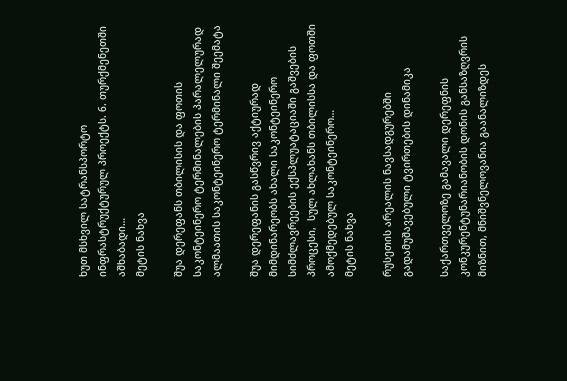ხუთ მსხვილ სატრანსპორტო ინფრასტრუქტურულ პროექტს. 6. თურქმენეთში აშხაბადი…
მეტის ნახვა

შუა დერეფანს თბილისის და ფოთის საკონტეინერო ტერმინალების პარალელურად ალმაათის საკონტეინერო ტერმინალი შეემატა

შუა დერეფანის გასწვრივ აქტიურად მიმდინარეობს ახალი საკონტეინერო სიმძლავრეების ექსპლუატაციაში გაშვების პროცესი,  სულ ახლახანს თბილისსა და ფოთში  ამოქმედებულ საკონტეინერო…
მეტის ნახვა

რუსეთის არეალის ნავსადგურებში გადამუშავებული ტვირთების დინამიკა

საქართველოზე გამავალი დერეფნის კონკურენტუნარიანობის დონის განსაზღვრის მიზნით, მნიშვნელოვანია გაანალიზდეს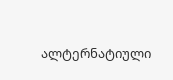ალტერნატიული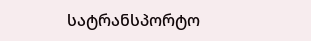სატრანსპორტო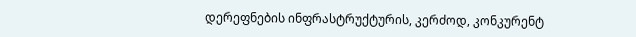დერეფნების ინფრასტრუქტურის, კერძოდ, კონკურენტ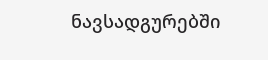ნავსადგურებში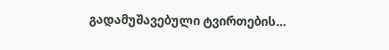გადამუშავებული ტვირთების…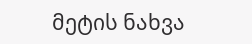მეტის ნახვა